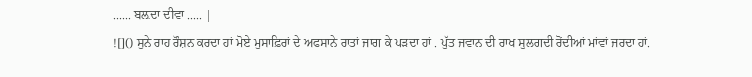...... ਬਲ਼ਦਾ ਦੀਵਾ ..... |
![]() ਸੁਨੇ ਰਾਹ ਰੌਸ਼ਨ ਕਰਦਾ ਹਾਂ ਮੋਏ ਮੁਸਾਫ਼ਿਰਾਂ ਦੇ ਅਫਸਾਨੇ ਰਾਤਾਂ ਜਾਗ ਕੇ ਪੜਦਾ ਹਾਂ . ਪੁੱਤ ਜਵਾਨ ਦੀ ਰਾਖ ਸੁਲਗਦੀ ਰੋਂਦੀਆਂ ਮਾਂਵਾਂ ਜਰਦਾ ਹਾਂ.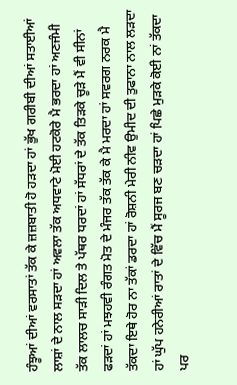ਹੰਝੂਆਂ ਦੀਆਂ ਵਰਸਾਤਾਂ ਤੱਕ ਕੇ ਜ਼ਜ਼ਬਾਤੀ ਹੋ ਹੜਦਾ ਹਾਂ ਭੁੱਖ ਗਰੀਬੀ ਦੀਆਂ ਸਤਾਈਆਂ ਲਾਸ਼ਾਂ ਦੇ ਨਾਲ ਸੜਦਾ ਹਾਂ ਅਵਲਾ ਤੱਕ ਅਧਵਾਟੇ ਮੋਈ ਹਟਕੋਰੇ ਮੈ ਭਰਦਾ ਹਾਂ ਅਣਜੰਮੀ ਤੱਕ ਲਾਲਚ ਸਾੜੀ ਦਿਲ ਤੇ ਪੱਥਰ ਧਰਦਾਂ ਹਾਂ ਸੱਧਰਾਂ ਦੇ ਤੱਕ ਤਿੜਕੇ ਚੂੜੇ ਮੈਂ ਵੀ ਸੀਨਾਂ ਫੜਦਾਂ ਹਾਂ ਮਝਹਵੀ ਰੰਗਤ ਮੋਤ ਦੇ ਮੰਜਰ ਤੱਕ ਤੱਕ ਕੇ ਮੈ ਮਰਦਾ ਹਾਂ ਸਵਰਗ ਨਰਕ ਮੈ ਤੱਕਦਾ ਇਥੇ ਹੋਰ ਨਾ ਤੱਕਾਂ ਡਰਦਾ ਹਾਂ ਰੋਸ਼ਨੀ ਮੇਰੀ ਨੀਵ ਉਮੀਦ ਦੀ ਤੁਫਾਨਾ ਨਾਲ ਲੜਦਾ ਹਾਂ ਘੁੱਪ ਹਨੇਰੀਆਂ ਰਾਤਾਂ ਦੇ ਵਿੱਚ ਮੈਂ ਸੂਰਜ ਬਣ ਚੜਦਾ ਹਾਂ ਪਿਛੇ ਮੁੜਕੇ ਕੋਈ ਨਾਂ ਤੱਕਦਾ ਪਰ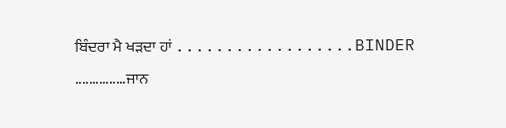ਬਿੰਦਰਾ ਮੈ ਖੜਦਾ ਹਾਂ ..................BINDER ...............ਜਾਨ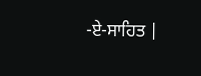-ਏ-ਸਾਹਿਤ |